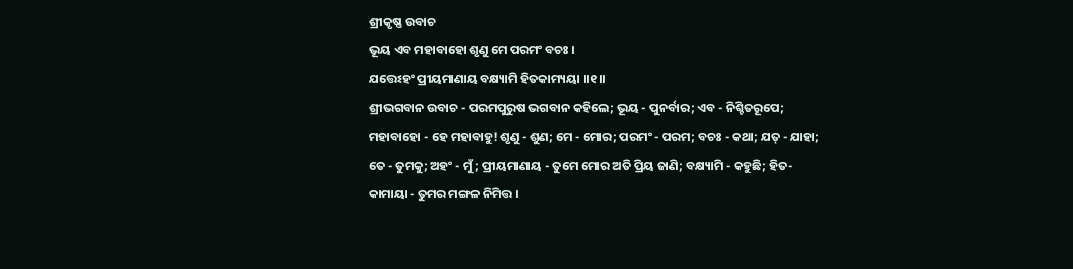ଶ୍ରୀକୃଷ୍ଣ ଉବାଚ
ଭୂୟ ଏବ ମହାବାହୋ ଶୃଣୁ ମେ ପରମଂ ବଚଃ ।
ଯତ୍ତେଽହଂ ପ୍ରୀୟମାଣାୟ ବକ୍ଷ୍ୟାମି ହିତକାମ୍ୟୟା ।।୧।।
ଶ୍ରୀଭଗବାନ ଉବାଚ - ପରମପୁରୁଷ ଭଗବାନ କହିଲେ; ଭୂୟ - ପୁନର୍ବାର; ଏବ - ନିଶ୍ଚିତରୂପେ; ମହାବାହୋ - ହେ ମହାବାହୁ! ଶୃଣୁ - ଶୁଣ; ମେ - ମୋର; ପରମଂ - ପରମ; ବଚଃ - କଥା; ଯତ୍ - ଯାହା; ତେ - ତୁମକୁ; ଅହଂ - ମୁଁ; ପ୍ରୀୟମାଣାୟ - ତୁମେ ମୋର ଅତି ପ୍ରିୟ ଜାଣି; ବକ୍ଷ୍ୟାମି - କହୁଛି; ହିତ-କାମାୟା - ତୁମର ମଙ୍ଗଳ ନିମିତ୍ତ ।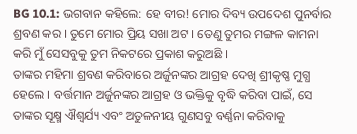BG 10.1: ଭଗବାନ କହିଲେ: ହେ ବୀର! ମୋର ଦିବ୍ୟ ଉପଦେଶ ପୁନର୍ବାର ଶ୍ରବଣ କର । ତୁମେ ମୋର ପ୍ରିୟ ସଖା ଅଟ । ତେଣୁ ତୁମର ମଙ୍ଗଳ କାମନା କରି ମୁଁ ସେସବୁକୁ ତୁମ ନିକଟରେ ପ୍ରକାଶ କରୁଅଛି ।
ତାଙ୍କର ମହିମା ଶ୍ରବଣ କରିବାରେ ଅର୍ଜୁନଙ୍କର ଆଗ୍ରହ ଦେଖି ଶ୍ରୀକୃଷ୍ଣ ମୁଗ୍ଧ ହେଲେ । ବର୍ତ୍ତମାନ ଅର୍ଜୁନଙ୍କର ଆଗ୍ରହ ଓ ଭକ୍ତିକୁ ବୃଦ୍ଧି କରିବା ପାଇଁ, ସେ ତାଙ୍କର ସୂକ୍ଷ୍ମ ଐଶ୍ୱର୍ଯ୍ୟ ଏବଂ ଅତୁଳନୀୟ ଗୁଣସବୁ ବର୍ଣ୍ଣନା କରିବାକୁ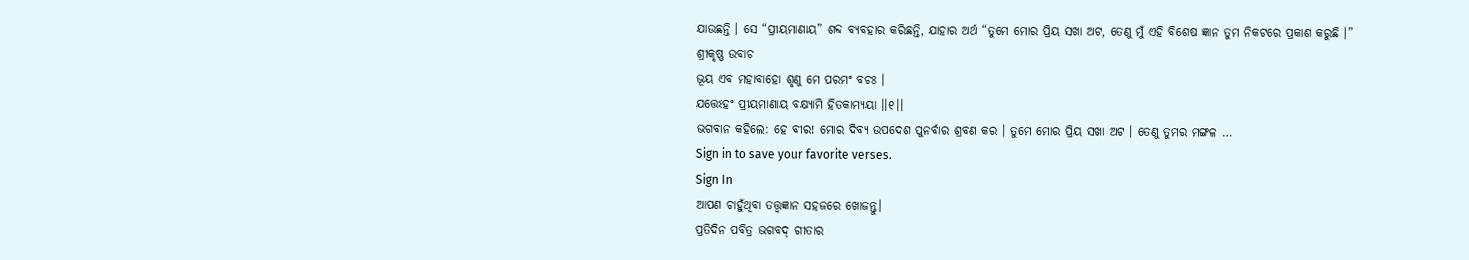ଯାଉଛନ୍ତି । ସେ “ପ୍ରୀୟମାଣାୟ” ଶବ୍ଦ ବ୍ୟବହାର କରିଛନ୍ତି, ଯାହାର ଅର୍ଥ “ତୁମେ ମୋର ପ୍ରିୟ ସଖା ଅଟ, ତେଣୁ ମୁଁ ଏହି ବିଶେଷ ଜ୍ଞାନ ତୁମ ନିକଟରେ ପ୍ରକାଶ କରୁଛି ।”
ଶ୍ରୀକୃଷ୍ଣ ଉବାଚ
ଭୂୟ ଏବ ମହାବାହୋ ଶୃଣୁ ମେ ପରମଂ ବଚଃ ।
ଯତ୍ତେଽହଂ ପ୍ରୀୟମାଣାୟ ବକ୍ଷ୍ୟାମି ହିତକାମ୍ୟୟା ।।୧।।
ଭଗବାନ କହିଲେ: ହେ ବୀର! ମୋର ଦିବ୍ୟ ଉପଦେଶ ପୁନର୍ବାର ଶ୍ରବଣ କର । ତୁମେ ମୋର ପ୍ରିୟ ସଖା ଅଟ । ତେଣୁ ତୁମର ମଙ୍ଗଳ …
Sign in to save your favorite verses.
Sign In
ଆପଣ ଚାହୁଁଥିବା ତତ୍ତ୍ୱଜ୍ଞାନ ସହଜରେ ଖୋଜନ୍ତୁ।
ପ୍ରତିଦିନ ପବିତ୍ର ଭଗବଦ୍ ଗୀତାର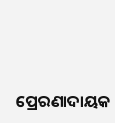ପ୍ରେରଣାଦାୟକ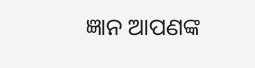ଜ୍ଞାନ ଆପଣଙ୍କ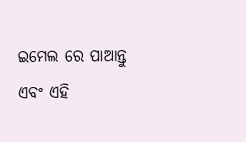ଇମେଲ ରେ ପାଆନ୍ତୁ ଏବଂ ଏହି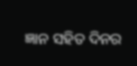ଜ୍ଞାନ ସହିତ ଦିନର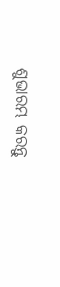ଶୁଭାରମ୍ଭ କରନ୍ତୁ